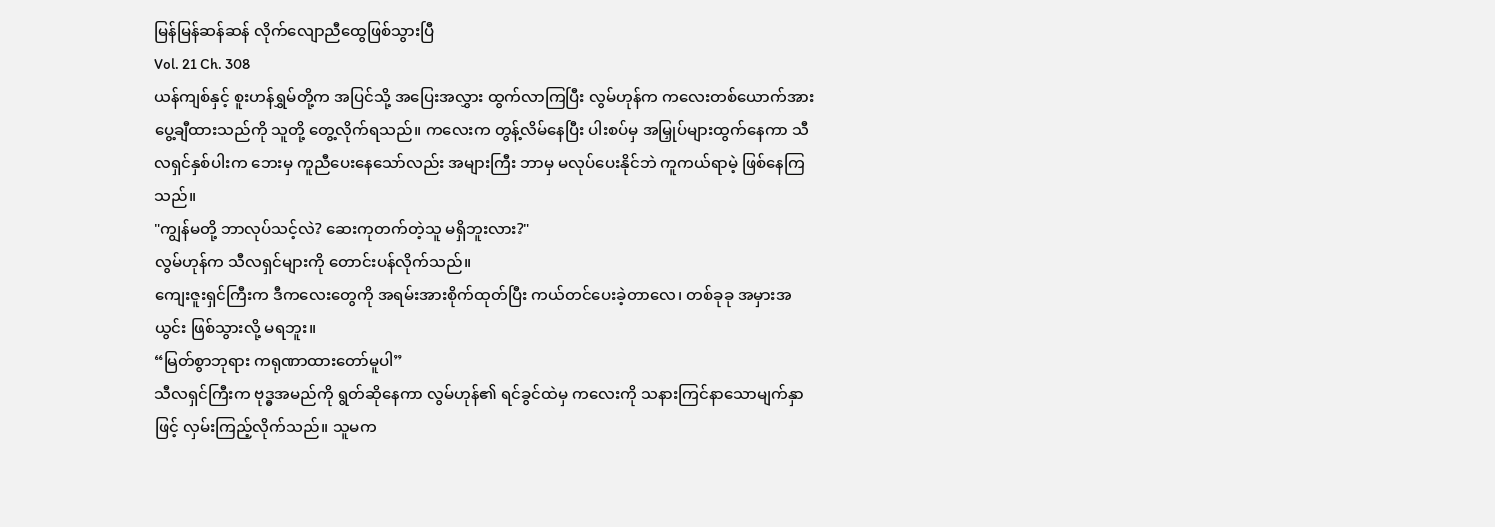မြန်မြန်ဆန်ဆန် လိုက်လျောညီထွေဖြစ်သွားပြီ
Vol. 21 Ch. 308
ယန်ကျစ်နှင့် စူးဟန်ရွှမ်တို့က အပြင်သို့ အပြေးအလွှား ထွက်လာကြပြီး လွမ်ဟုန်က ကလေးတစ်ယောက်အား ပွေ့ချီထားသည်ကို သူတို့ တွေ့လိုက်ရသည်။ ကလေးက တွန့်လိမ်နေပြီး ပါးစပ်မှ အမြှုပ်များထွက်နေကာ သီလရှင်နှစ်ပါးက ဘေးမှ ကူညီပေးနေသော်လည်း အများကြီး ဘာမှ မလုပ်ပေးနိုင်ဘဲ ကူကယ်ရာမဲ့ ဖြစ်နေကြသည်။
"ကျွန်မတို့ ဘာလုပ်သင့်လဲ? ဆေးကုတက်တဲ့သူ မရှိဘူးလား?"
လွမ်ဟုန်က သီလရှင်များကို တောင်းပန်လိုက်သည်။
ကျေးဇူးရှင်ကြီးက ဒီကလေးတွေကို အရမ်းအားစိုက်ထုတ်ပြီး ကယ်တင်ပေးခဲ့တာလေ၊ တစ်ခုခု အမှားအယွင်း ဖြစ်သွားလို့ မရဘူး။
“မြတ်စွာဘုရား ကရုဏာထားတော်မူပါ”
သီလရှင်ကြီးက ဗုဒ္ဓအမည်ကို ရွတ်ဆိုနေကာ လွမ်ဟုန်၏ ရင်ခွင်ထဲမှ ကလေးကို သနားကြင်နာသောမျက်နှာဖြင့် လှမ်းကြည့်လိုက်သည်။ သူမက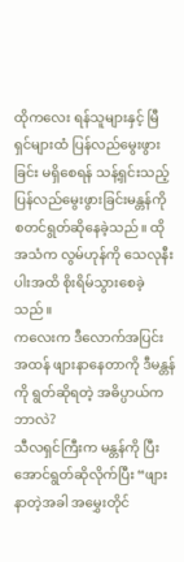ထိုကလေး ရန်သူများနှင့် မြီရှင်များထံ ပြန်လည်မွေးဖွားခြင်း မရှိစေရန် သန့်ရှင်းသည့် ပြန်လည်မွေးဖွားခြင်းမန္တန်ကို စတင်ရွတ်ဆိုနေခဲ့သည်။ ထိုအသံက လွမ်ဟုန်ကို သေလုနီးပါးအထိ စိုးရိမ်သွားစေခဲ့သည်။
ကလေးက ဒီလောက်အပြင်းအထန် ဖျားနာနေတာကို ဒီမန္တန်ကို ရွတ်ဆိုရတဲ့ အဓိပ္ပာယ်က ဘာလဲ?
သီလရှင်ကြီးက မန္တန်ကို ပြီးအောင်ရွတ်ဆိုလိုက်ပြီး “ဖျားနာတဲ့အခါ အမွှေးတိုင်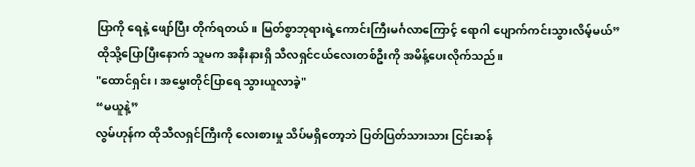ပြာကို ရေနဲ့ ဖျော်ပြီး တိုက်ရတယ်။ မြတ်စွာဘုရားရဲ့ကောင်းကြီးမင်္ဂလာကြောင့် ရောဂါ ပျောက်ကင်းသွားလိမ့်မယ်”
ထိုသို့ပြောပြီးနောက် သူမက အနီးနားရှိ သီလရှင်ငယ်လေးတစ်ဦးကို အမိန့်ပေးလိုက်သည်။
"ထောင်ရှင်း၊ အမွှေးတိုင်ပြာရေ သွားယူလာခဲ့"
“မယူနဲ့”
လွမ်ဟုန်က ထိုသီလရှင်ကြီးကို လေးစားမှု သိပ်မရှိတော့ဘဲ ပြတ်ပြတ်သားသား ငြင်းဆန်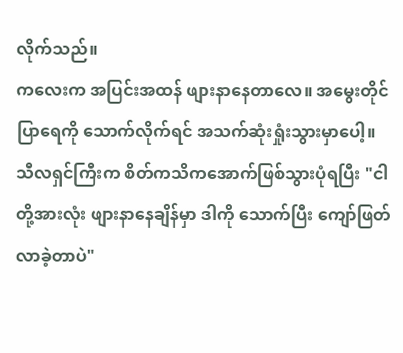လိုက်သည်။
ကလေးက အပြင်းအထန် ဖျားနာနေတာလေ။ အမွေးတိုင်ပြာရေကို သောက်လိုက်ရင် အသက်ဆုံးရှုံးသွားမှာပေါ့။
သီလရှင်ကြီးက စိတ်ကသိကအောက်ဖြစ်သွားပုံရပြီး "ငါတို့အားလုံး ဖျားနာနေချိန်မှာ ဒါကို သောက်ပြီး ကျော်ဖြတ်လာခဲ့တာပဲ"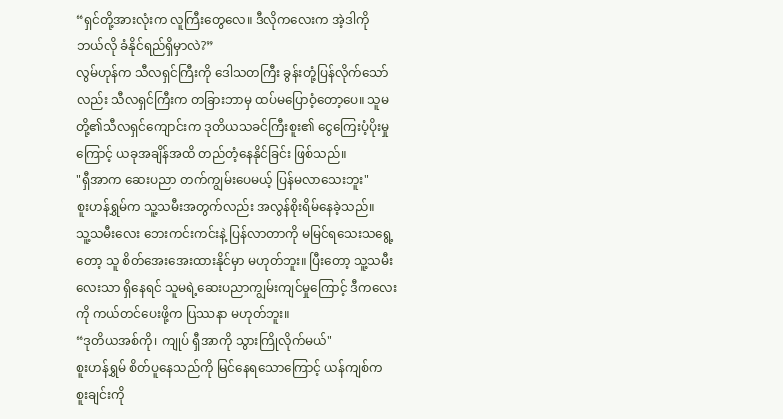“ရှင်တို့အားလုံးက လူကြီးတွေလေ။ ဒီလိုကလေးက အဲ့ဒါကို ဘယ်လို ခံနိုင်ရည်ရှိမှာလဲ?”
လွမ်ဟုန်က သီလရှင်ကြီးကို ဒေါသတကြီး ခွန်းတုံ့ပြန်လိုက်သော်လည်း သီလရှင်ကြီးက တခြားဘာမှ ထပ်မပြောဝံ့တော့ပေ။ သူမတို့၏သီလရှင်ကျောင်းက ဒုတိယသခင်ကြီးစူး၏ ငွေကြေးပံ့ပိုးမှုကြောင့် ယခုအချိန်အထိ တည်တံ့နေနိုင်ခြင်း ဖြစ်သည်။
"ရှီအာက ဆေးပညာ တက်ကျွမ်းပေမယ့် ပြန်မလာသေးဘူး"
စူးဟန်ရွှမ်က သူ့သမီးအတွက်လည်း အလွန်စိုးရိမ်နေခဲ့သည်။
သူ့သမီးလေး ဘေးကင်းကင်းနဲ့ ပြန်လာတာကို မမြင်ရသေးသရွေ့တော့ သူ စိတ်အေးအေးထားနိုင်မှာ မဟုတ်ဘူး။ ပြီးတော့ သူ့သမီးလေးသာ ရှိနေရင် သူမရဲ့ဆေးပညာကျွမ်းကျင်မှုကြောင့် ဒီကလေးကို ကယ်တင်ပေးဖို့က ပြဿနာ မဟုတ်ဘူး။
“ဒုတိယအစ်ကို၊ ကျုပ် ရှီအာကို သွားကြိုလိုက်မယ်"
စူးဟန်ရွှမ် စိတ်ပူနေသည်ကို မြင်နေရသောကြောင့် ယန်ကျစ်က စူးချင်းကို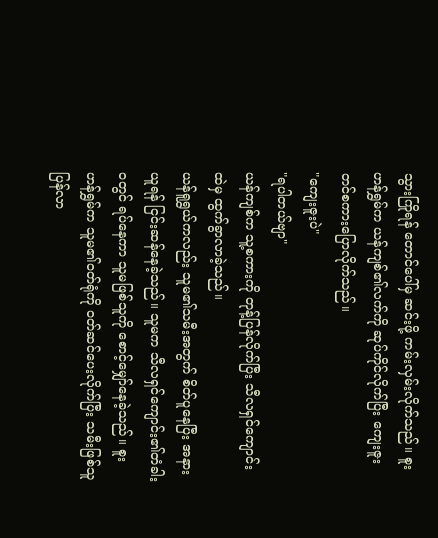သွားကြိုရန် တောင်ပေါ်မှ ဆင်းဖို့ ကမ်းလှမ်းလိုက်သည်။ စူးဟန်ရွှမ်က ယန်ကျစ်၏လက်ကို ဆုပ်ကိုင်လိုက်ပြီး ကျေးဇူးတင်စကားပြောလိုက်သည်။
"ကျေးဇူးပဲ"
"ရပါတယ်ဗျာ"
ယန်ကျစ်က သူ့စကားကို တုန့်ပြန်လိုက်ပြီး သီလရှင်ကျောင်းထဲမှ ထွက်ခွာလာခဲ့သည်။
ယန်ရူရွှယ်ကလည်း သူမ၏သမီးအတွက် စိတ်ပူနေပြီး အနားယူရန် ငြင်းဆန်နေခဲ့သည်။ သူမက သီလရှင်ကျောင်း၏တံခါးဝတွင် ရပ်နေကာ သူမဖြစ်သူကို စောင့်မျှော်နေခဲ့သည်။ စူးဟန်ရွှမ်က သူမ၏ဝတ်ရုံကို ဝတ်ဆင်ပေးလိုက်ပြီး သမီးဖြစ်သူ ပြန်လာ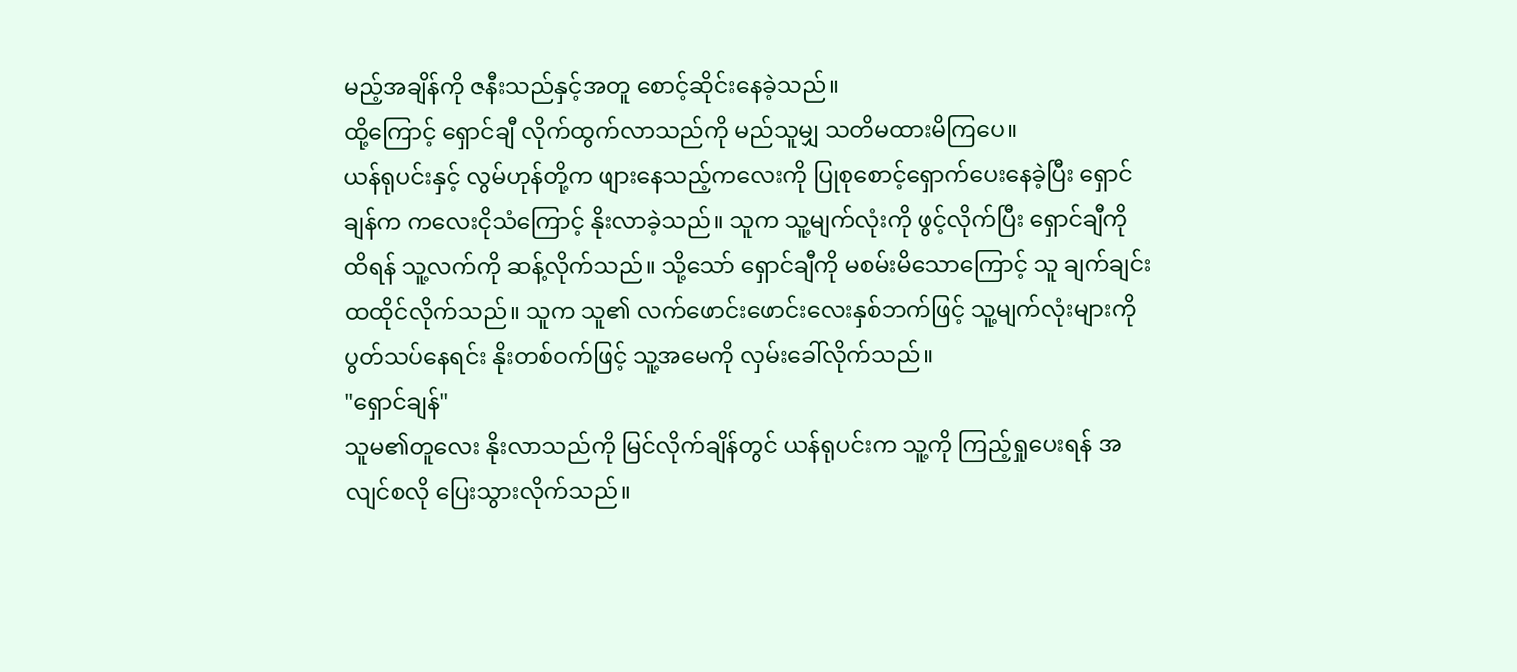မည့်အချိန်ကို ဇနီးသည်နှင့်အတူ စောင့်ဆိုင်းနေခဲ့သည်။
ထို့ကြောင့် ရှောင်ချီ လိုက်ထွက်လာသည်ကို မည်သူမျှ သတိမထားမိကြပေ။
ယန်ရုပင်းနှင့် လွမ်ဟုန်တို့က ဖျားနေသည့်ကလေးကို ပြုစုစောင့်ရှောက်ပေးနေခဲ့ပြီး ရှောင်ချန်က ကလေးငိုသံကြောင့် နိုးလာခဲ့သည်။ သူက သူ့မျက်လုံးကို ဖွင့်လိုက်ပြီး ရှောင်ချီကို ထိရန် သူ့လက်ကို ဆန့်လိုက်သည်။ သို့သော် ရှောင်ချီကို မစမ်းမိသောကြောင့် သူ ချက်ချင်း ထထိုင်လိုက်သည်။ သူက သူ၏ လက်ဖောင်းဖောင်းလေးနှစ်ဘက်ဖြင့် သူ့မျက်လုံးများကို ပွတ်သပ်နေရင်း နိုးတစ်ဝက်ဖြင့် သူ့အမေကို လှမ်းခေါ်လိုက်သည်။
"ရှောင်ချန်"
သူမ၏တူလေး နိုးလာသည်ကို မြင်လိုက်ချိန်တွင် ယန်ရုပင်းက သူ့ကို ကြည့်ရှုပေးရန် အလျင်စလို ပြေးသွားလိုက်သည်။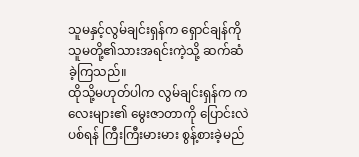သူမနှင့်လွမ်ချင်းရှန်က ရှောင်ချန်ကို သူမတို့၏သားအရင်းကဲ့သို့ ဆက်ဆံခဲ့ကြသည်။
ထိုသို့မဟုတ်ပါက လွမ်ချင်းရှန်က ကလေးများ၏ မွေးဇာတာကို ပြောင်းလဲပစ်ရန် ကြီးကြီးမားမား စွန့်စားခဲ့မည်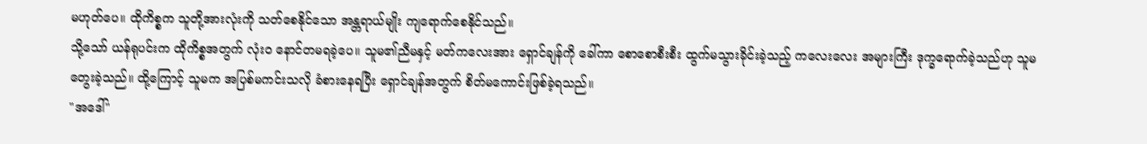မဟုတ်ပေ။ ထိုကိစ္စက သူတို့အားလုံးကို သတ်စေနိုင်သော အန္တရာယ်မျိုး ကျရောက်စေနိုင်သည်။
သို့သော် ယန်ရုပင်းက ထိုကိစ္စအတွက် လုံးဝ နောင်တမရခဲ့ပေ။ သူမ၏ညီမနှင့် မတ်ကလေးအား ရှောင်ချန်ကို ခေါ်ကာ စောစောစီးစီး ထွက်မသွားခိုင်းခဲ့သည့် ကလေးလေး အများကြီး ဒုက္ခရောက်ခဲ့သည်ဟု သူမ တွေးခဲ့သည်။ ထို့ကြောင့် သူမက အပြစ်မကင်းသလို ခံစားနေရပြီး ရှောင်ချန်အတွက် စိတ်မကောင်းဖြစ်ခဲ့ရသည်။
"အဒေါ်"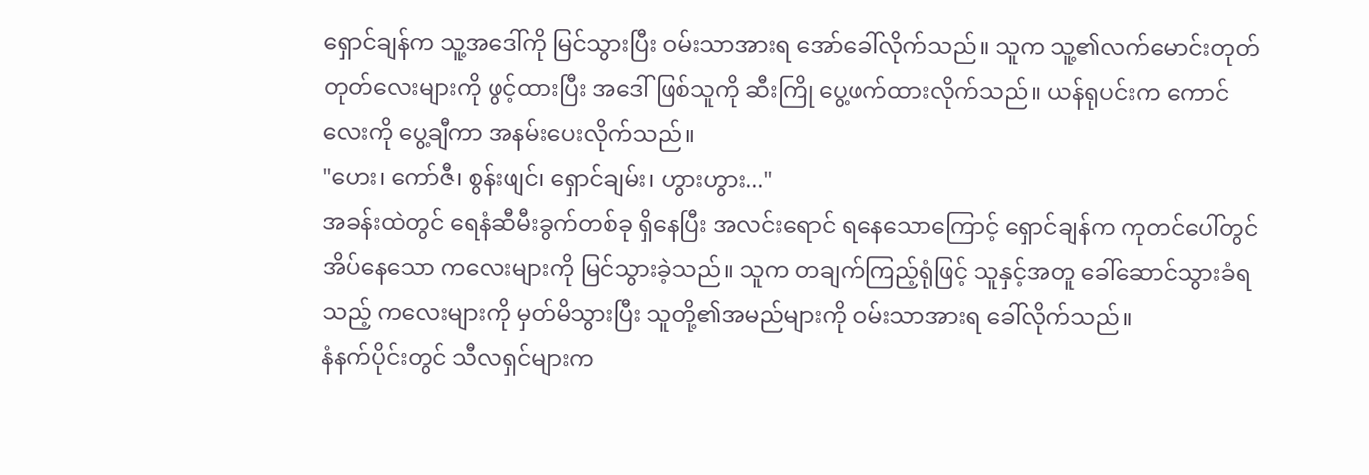ရှောင်ချန်က သူ့အဒေါ်ကို မြင်သွားပြီး ဝမ်းသာအားရ အော်ခေါ်လိုက်သည်။ သူက သူ့၏လက်မောင်းတုတ်တုတ်လေးများကို ဖွင့်ထားပြီး အဒေါ်ဖြစ်သူကို ဆီးကြို ပွေ့ဖက်ထားလိုက်သည်။ ယန်ရုပင်းက ကောင်လေးကို ပွေ့ချီကာ အနမ်းပေးလိုက်သည်။
"ဟေး၊ ကော်ဇီ၊ စွန်းဖျင်၊ ရှောင်ချမ်း၊ ဟွားဟွား..."
အခန်းထဲတွင် ရေနံဆီမီးခွက်တစ်ခု ရှိနေပြီး အလင်းရောင် ရနေသောကြောင့် ရှောင်ချန်က ကုတင်ပေါ်တွင် အိပ်နေသော ကလေးများကို မြင်သွားခဲ့သည်။ သူက တချက်ကြည့်ရုံဖြင့် သူနှင့်အတူ ခေါ်ဆောင်သွားခံရသည့် ကလေးများကို မှတ်မိသွားပြီး သူတို့၏အမည်များကို ဝမ်းသာအားရ ခေါ်လိုက်သည်။
နံနက်ပိုင်းတွင် သီလရှင်များက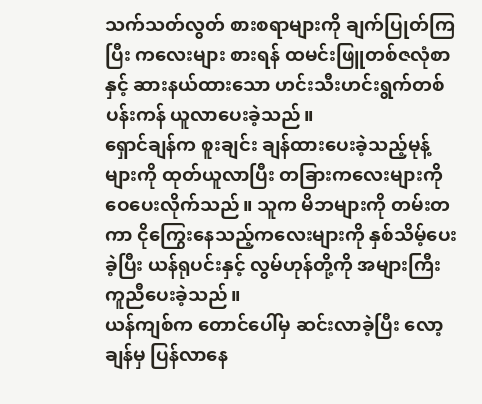သက်သတ်လွတ် စားစရာများကို ချက်ပြုတ်ကြပြီး ကလေးများ စားရန် ထမင်းဖြူတစ်ဇလုံစာနှင့် ဆားနယ်ထားသော ဟင်းသီးဟင်းရွက်တစ်ပန်းကန် ယူလာပေးခဲ့သည်။
ရှောင်ချန်က စူးချင်း ချန်ထားပေးခဲ့သည့်မုန့်များကို ထုတ်ယူလာပြီး တခြားကလေးများကို ဝေပေးလိုက်သည်။ သူက မိဘများကို တမ်းတကာ ငိုကြွေးနေသည့်ကလေးများကို နှစ်သိမ့်ပေးခဲ့ပြီး ယန်ရုပင်းနှင့် လွမ်ဟုန်တို့ကို အများကြီး ကူညီပေးခဲ့သည်။
ယန်ကျစ်က တောင်ပေါ်မှ ဆင်းလာခဲ့ပြီး လော့ချန်မှ ပြန်လာနေ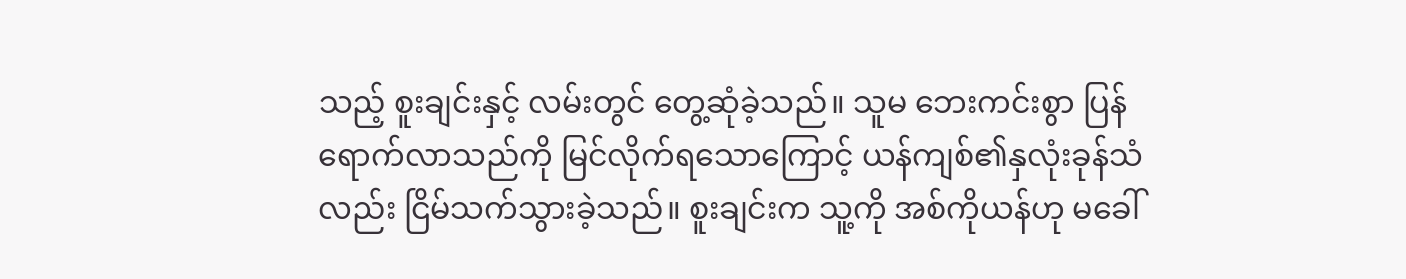သည့် စူးချင်းနှင့် လမ်းတွင် တွေ့ဆုံခဲ့သည်။ သူမ ဘေးကင်းစွာ ပြန်ရောက်လာသည်ကို မြင်လိုက်ရသောကြောင့် ယန်ကျစ်၏နှလုံးခုန်သံလည်း ငြိမ်သက်သွားခဲ့သည်။ စူးချင်းက သူ့ကို အစ်ကိုယန်ဟု မခေါ်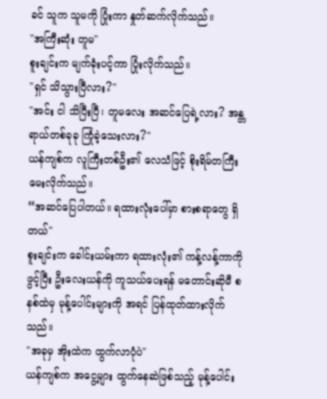ခင် သူက သူမကို ပြုံးကာ နှုတ်ဆက်လိုက်သည်။
"အကြီးဆုံး တူမ"
စူးချင်းက မျက်ခုံးပင့်ကာ ပြုံးလိုက်သည်။
"ရှင် သိသွားပြီလား?"
"အင်း ငါ သိပြီးပြီ၊ တူမလေး အဆင်ပြေရဲ့လား? အန္တရာယ်တစ်ခုခု ကြုံခဲ့သေးလား?"
ယန်ကျစ်က လူကြီးတစ်ဦး၏ လေသံဖြင့် စိုးရိမ်တကြီး မေးလိုက်သည်။
“အဆင်ပြေပါတယ်။ ရထားလုံးပေါ်မှာ စားစရာတွေ ရှိတယ်"
စူးချင်းက ခေါင်းယမ်းကာ ရထားလုံး၏ ကန့်လန့်ကာကို ဖွင့်ပြီး ဦးလေးယန်ကို ကူသယ်ပေးရန် မတောင်းဆိုမီ စနစ်ထဲမှ မုန့်ပေါင်းများကို အရင် ပြန်ထုတ်ထားလိုက်သည်။
"အခုမှ အိုးထဲက ထွက်လာပုံပဲ"
ယန်ကျစ်က အငွေ့များ ထွက်နေဆဲဖြစ်သည့် မုန့်ပေါင်း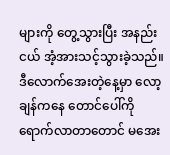များကို တွေ့သွားပြီး အနည်းငယ် အံ့အားသင့်သွားခဲ့သည်။
ဒီလောက်အေးတဲ့နေ့မှာ လော့ချန်ကနေ တောင်ပေါ်ကို ရောက်လာတာတောင် မအေး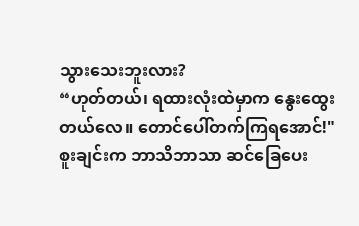သွားသေးဘူးလား?
“ဟုတ်တယ်၊ ရထားလုံးထဲမှာက နွေးထွေးတယ်လေ။ တောင်ပေါ်တက်ကြရအောင်!"
စူးချင်းက ဘာသိဘာသာ ဆင်ခြေပေး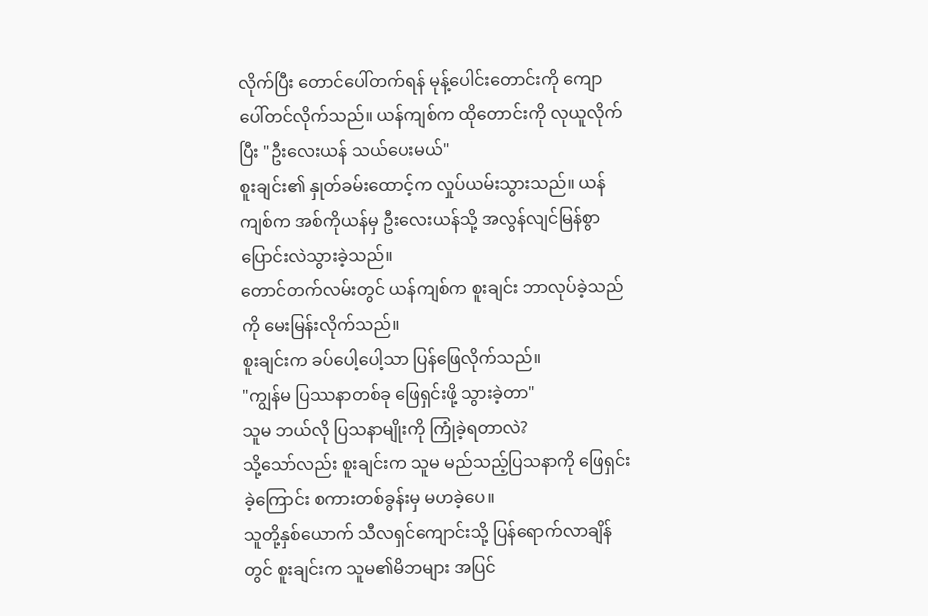လိုက်ပြီး တောင်ပေါ်တက်ရန် မုန့်ပေါင်းတောင်းကို ကျောပေါ်တင်လိုက်သည်။ ယန်ကျစ်က ထိုတောင်းကို လုယူလိုက်ပြီး "ဦးလေးယန် သယ်ပေးမယ်"
စူးချင်း၏ နှုတ်ခမ်းထောင့်က လှုပ်ယမ်းသွားသည်။ ယန်ကျစ်က အစ်ကိုယန်မှ ဦးလေးယန်သို့ အလွန်လျင်မြန်စွာ ပြောင်းလဲသွားခဲ့သည်။
တောင်တက်လမ်းတွင် ယန်ကျစ်က စူးချင်း ဘာလုပ်ခဲ့သည်ကို မေးမြန်းလိုက်သည်။
စူးချင်းက ခပ်ပေါ့ပေါ့သာ ပြန်ဖြေလိုက်သည်။
"ကျွန်မ ပြဿနာတစ်ခု ဖြေရှင်းဖို့ သွားခဲ့တာ"
သူမ ဘယ်လို ပြသနာမျိုးကို ကြုံခဲ့ရတာလဲ?
သို့သော်လည်း စူးချင်းက သူမ မည်သည့်ပြသနာကို ဖြေရှင်းခဲ့ကြောင်း စကားတစ်ခွန်းမှ မဟခဲ့ပေ။
သူတို့နှစ်ယောက် သီလရှင်ကျောင်းသို့ ပြန်ရောက်လာချိန်တွင် စူးချင်းက သူမ၏မိဘများ အပြင်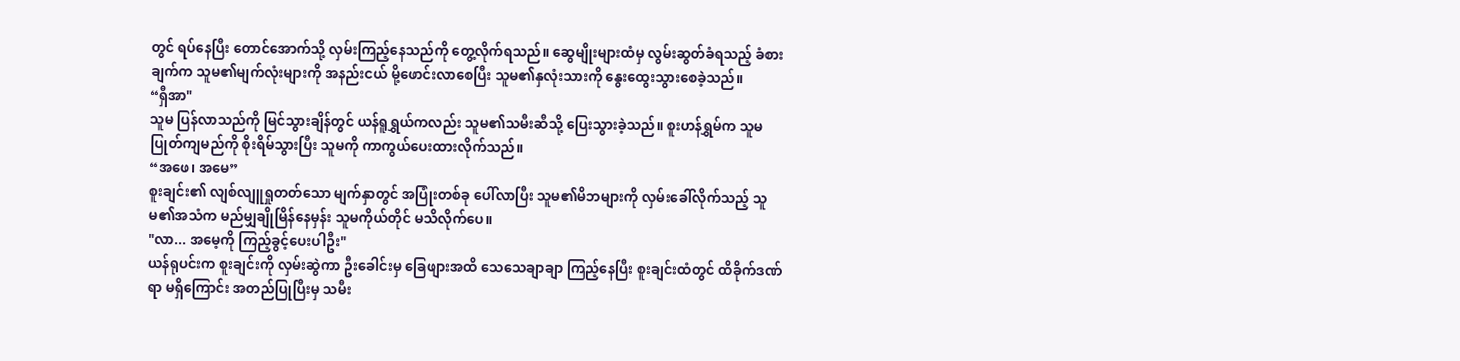တွင် ရပ်နေပြီး တောင်အောက်သို့ လှမ်းကြည့်နေသည်ကို တွေ့လိုက်ရသည်။ ဆွေမျိုးများထံမှ လွမ်းဆွတ်ခံရသည့် ခံစားချက်က သူမ၏မျက်လုံးများကို အနည်းငယ် မို့ဖောင်းလာစေပြီး သူမ၏နှလုံးသားကို နွေးထွေးသွားစေခဲ့သည်။
“ရှီအာ"
သူမ ပြန်လာသည်ကို မြင်သွားချိန်တွင် ယန်ရူရွှယ်ကလည်း သူမ၏သမီးဆီသို့ ပြေးသွားခဲ့သည်။ စူးဟန်ရွှမ်က သူမ ပြုတ်ကျမည်ကို စိုးရိမ်သွားပြီး သူမကို ကာကွယ်ပေးထားလိုက်သည်။
“အဖေ၊ အမေ”
စူးချင်း၏ လျစ်လျူရှုတတ်သော မျက်နှာတွင် အပြုံးတစ်ခု ပေါ်လာပြီး သူမ၏မိဘများကို လှမ်းခေါ်လိုက်သည့် သူမ၏အသံက မည်မျှချိုမြိန်နေမှန်း သူမကိုယ်တိုင် မသိလိုက်ပေ။
"လာ... အမေ့ကို ကြည့်ခွင့်ပေးပါဦး"
ယန်ရုပင်းက စူးချင်းကို လှမ်းဆွဲကာ ဦးခေါင်းမှ ခြေဖျားအထိ သေသေချာချာ ကြည့်နေပြီး စူးချင်းထံတွင် ထိခိုက်ဒဏ်ရာ မရှိကြောင်း အတည်ပြုပြီးမှ သမီး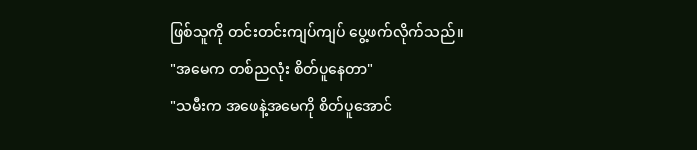ဖြစ်သူကို တင်းတင်းကျပ်ကျပ် ပွေ့ဖက်လိုက်သည်။
"အမေက တစ်ညလုံး စိတ်ပူနေတာ"
"သမီးက အဖေနဲ့အမေကို စိတ်ပူအောင်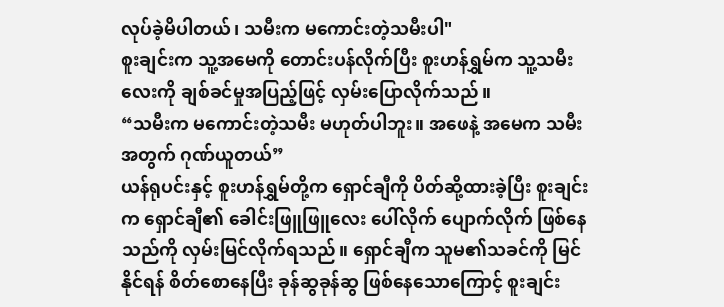လုပ်ခဲ့မိပါတယ်၊ သမီးက မကောင်းတဲ့သမီးပါ"
စူးချင်းက သူ့အမေကို တောင်းပန်လိုက်ပြီး စူးဟန်ရွှမ်က သူ့သမီးလေးကို ချစ်ခင်မှုအပြည့်ဖြင့် လှမ်းပြောလိုက်သည်။
“သမီးက မကောင်းတဲ့သမီး မဟုတ်ပါဘူး။ အဖေနဲ့ အမေက သမီးအတွက် ဂုဏ်ယူတယ်”
ယန်ရုပင်းနှင့် စူးဟန်ရွှမ်တို့က ရှောင်ချီကို ပိတ်ဆို့ထားခဲ့ပြီး စူးချင်းက ရှောင်ချီ၏ ခေါင်းဖြူဖြူလေး ပေါ်လိုက် ပျောက်လိုက် ဖြစ်နေသည်ကို လှမ်းမြင်လိုက်ရသည်။ ရှောင်ချီက သူမ၏သခင်ကို မြင်နိုင်ရန် စိတ်စောနေပြီး ခုန်ဆွခုန်ဆွ ဖြစ်နေသောကြောင့် စူးချင်း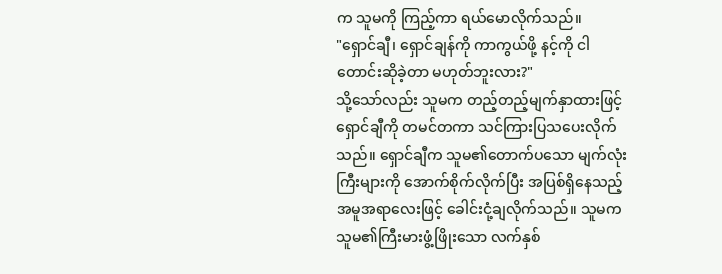က သူမကို ကြည့်ကာ ရယ်မောလိုက်သည်။
"ရှောင်ချီ၊ ရှောင်ချန်ကို ကာကွယ်ဖို့ နင့်ကို ငါ တောင်းဆိုခဲ့တာ မဟုတ်ဘူးလား?"
သို့သော်လည်း သူမက တည့်တည့်မျက်နှာထားဖြင့် ရှောင်ချီကို တမင်တကာ သင်ကြားပြသပေးလိုက်သည်။ ရှောင်ချီက သူမ၏တောက်ပသော မျက်လုံးကြီးများကို အောက်စိုက်လိုက်ပြီး အပြစ်ရှိနေသည့်အမူအရာလေးဖြင့် ခေါင်းငုံ့ချလိုက်သည်။ သူမက သူမ၏ကြီးမားဖွံ့ဖြိုးသော လက်နှစ်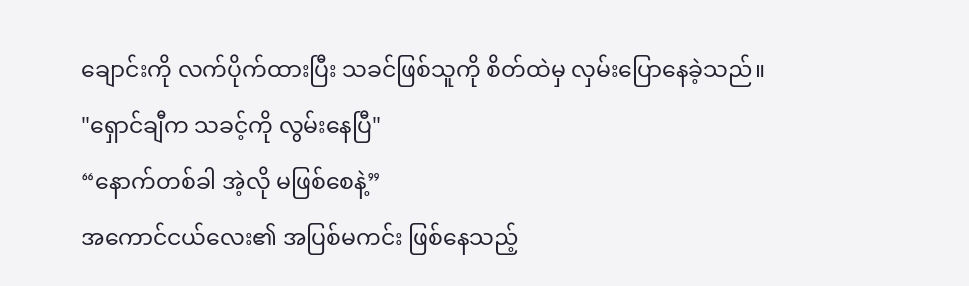ချောင်းကို လက်ပိုက်ထားပြီး သခင်ဖြစ်သူကို စိတ်ထဲမှ လှမ်းပြောနေခဲ့သည်။
"ရှောင်ချီက သခင့်ကို လွမ်းနေပြီ"
“နောက်တစ်ခါ အဲ့လို မဖြစ်စေနဲ့”
အကောင်ငယ်လေး၏ အပြစ်မကင်း ဖြစ်နေသည့်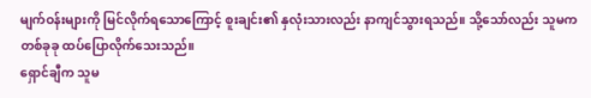မျက်ဝန်းများကို မြင်လိုက်ရသောကြောင့် စူးချင်း၏ နှလုံးသားလည်း နာကျင်သွားရသည်။ သို့သော်လည်း သူမက တစ်ခုခု ထပ်ပြောလိုက်သေးသည်။
ရှောင်ချီက သူမ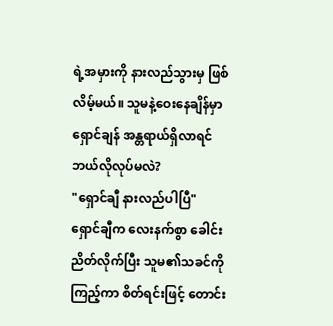ရဲ့အမှားကို နားလည်သွားမှ ဖြစ်လိမ့်မယ်။ သူမနဲ့ဝေးနေချိန်မှာ ရှောင်ချန် အန္တရာယ်ရှိလာရင် ဘယ်လိုလုပ်မလဲ?
"ရှောင်ချီ နားလည်ပါပြီ"
ရှောင်ချီက လေးနက်စွာ ခေါင်းညိတ်လိုက်ပြီး သူမ၏သခင်ကို ကြည့်ကာ စိတ်ရင်းဖြင့် တောင်း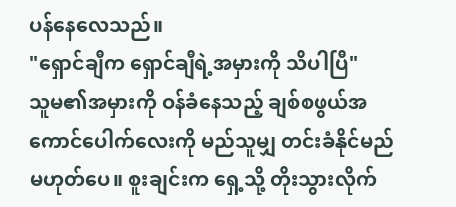ပန်နေလေသည်။
"ရှောင်ချီက ရှောင်ချီရဲ့အမှားကို သိပါပြီ"
သူမ၏အမှားကို ဝန်ခံနေသည့် ချစ်စဖွယ်အကောင်ပေါက်လေးကို မည်သူမျှ တင်းခံနိုင်မည် မဟုတ်ပေ။ စူးချင်းက ရှေ့သို့ တိုးသွားလိုက်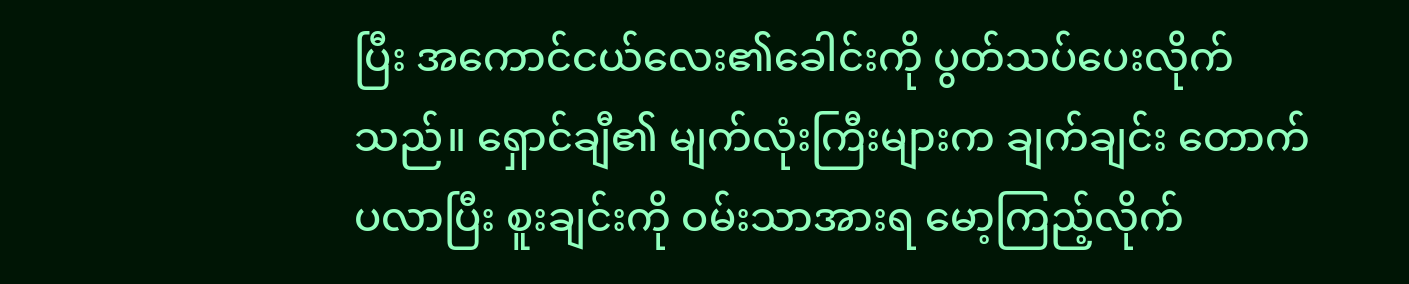ပြီး အကောင်ငယ်လေး၏ခေါင်းကို ပွတ်သပ်ပေးလိုက်သည်။ ရှောင်ချီ၏ မျက်လုံးကြီးများက ချက်ချင်း တောက်ပလာပြီး စူးချင်းကို ဝမ်းသာအားရ မော့ကြည့်လိုက်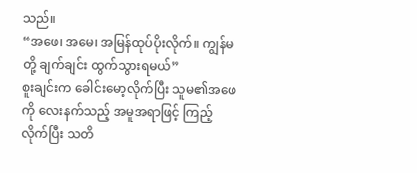သည်။
“အဖေ၊ အမေ၊ အမြန်ထုပ်ပိုးလိုက်။ ကျွန်မတို့ ချက်ချင်း ထွက်သွားရမယ်”
စူးချင်းက ခေါင်းမော့လိုက်ပြီး သူမ၏အဖေကို လေးနက်သည့် အမူအရာဖြင့် ကြည့်လိုက်ပြီး သတိ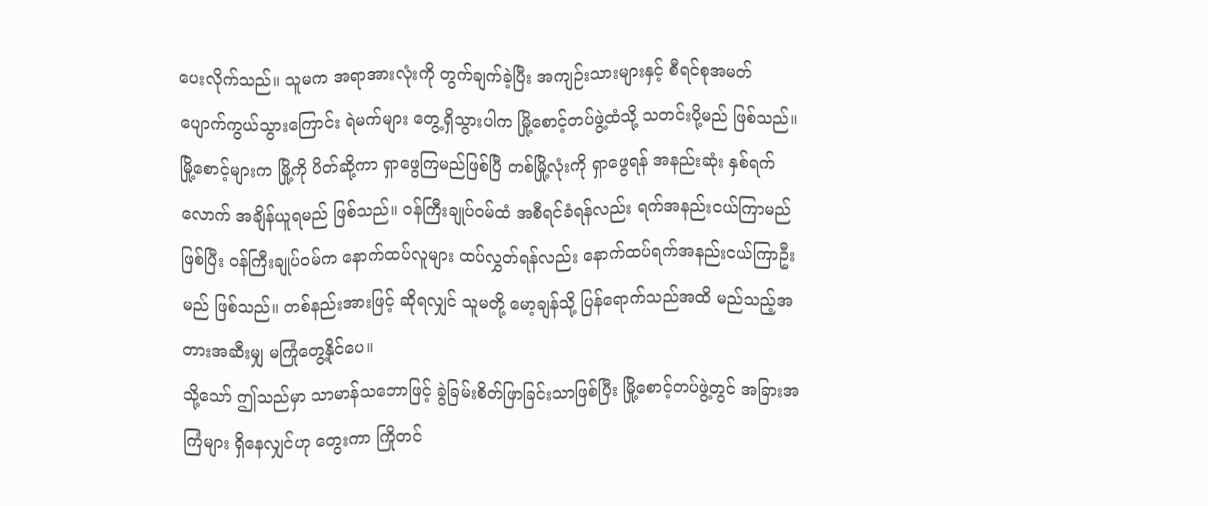ပေးလိုက်သည်။ သူမက အရာအားလုံးကို တွက်ချက်ခဲ့ပြီး အကျဉ်းသားများနှင့် စီရင်စုအမတ် ပျောက်ကွယ်သွားကြောင်း ရဲမက်များ တွေ့ရှိသွားပါက မြို့စောင့်တပ်ဖွဲ့ထံသို့ သတင်းပို့မည် ဖြစ်သည်။ မြို့စောင့်များက မြို့ကို ပိတ်ဆို့ကာ ရှာဖွေကြမည်ဖြစ်ပြီ တစ်မြို့လုံးကို ရှာဖွေရန် အနည်းဆုံး နှစ်ရက်လောက် အချိန်ယူရမည် ဖြစ်သည်။ ဝန်ကြီးချုပ်ဝမ်ထံ အစီရင်ခံရန်လည်း ရက်အနည်းငယ်ကြာမည် ဖြစ်ပြီး ဝန်ကြီးချုပ်ဝမ်က နောက်ထပ်လူများ ထပ်လွှတ်ရန်လည်း နောက်ထပ်ရက်အနည်းငယ်ကြာဦးမည် ဖြစ်သည်။ တစ်နည်းအားဖြင့် ဆိုရလျှင် သူမတို့ မော့ချန်သို့ ပြန်ရောက်သည်အထိ မည်သည့်အတားအဆီးမျှ မကြုံတွေ့နိုင်ပေ။
သို့သော် ဤသည်မှာ သာမာန်သဘောဖြင့် ခွဲခြမ်းစိတ်ဖြာခြင်းသာဖြစ်ပြီး မြို့စောင့်တပ်ဖွဲ့တွင် အခြားအကြံများ ရှိနေလျှင်ဟု တွေးကာ ကြိုတင်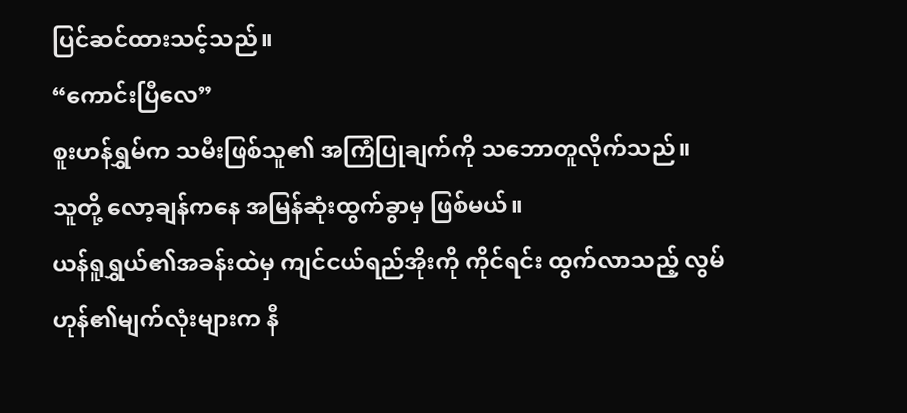ပြင်ဆင်ထားသင့်သည်။
“ကောင်းပြီလေ”
စူးဟန်ရွှမ်က သမီးဖြစ်သူ၏ အကြံပြုချက်ကို သဘောတူလိုက်သည်။
သူတို့ လော့ချန်ကနေ အမြန်ဆုံးထွက်ခွာမှ ဖြစ်မယ်။
ယန်ရူရွှယ်၏အခန်းထဲမှ ကျင်ငယ်ရည်အိုးကို ကိုင်ရင်း ထွက်လာသည့် လွမ်ဟုန်၏မျက်လုံးများက နီ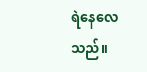ရဲနေလေသည်။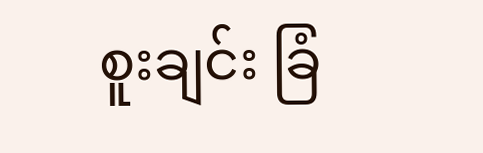စူးချင်း ခြံ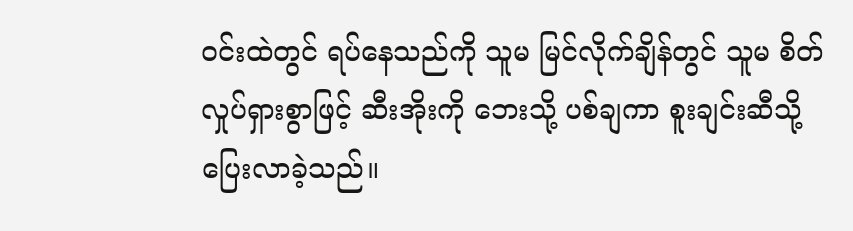ဝင်းထဲတွင် ရပ်နေသည်ကို သူမ မြင်လိုက်ချိန်တွင် သူမ စိတ်လှုပ်ရှားစွာဖြင့် ဆီးအိုးကို ဘေးသို့ ပစ်ချကာ စူးချင်းဆီသို့ ပြေးလာခဲ့သည်။